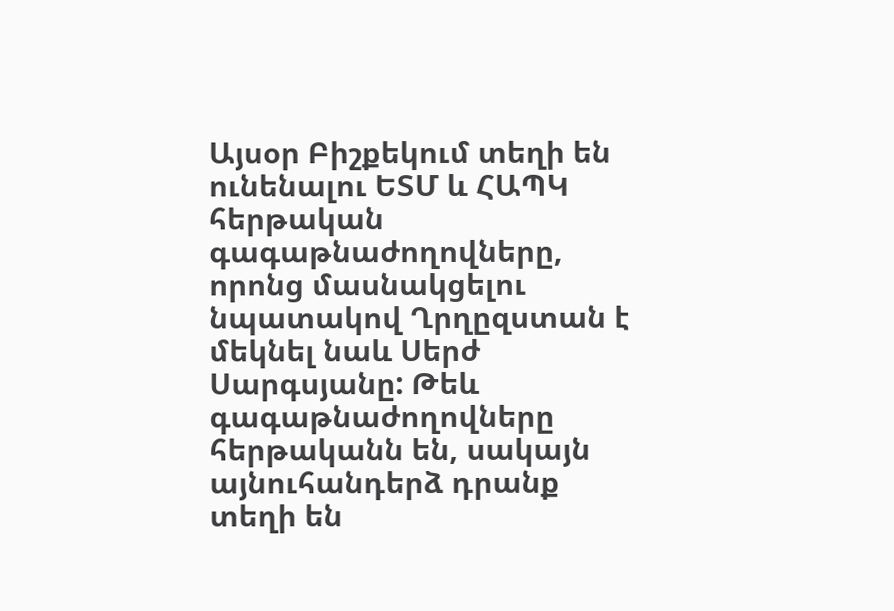Այսօր Բիշքեկում տեղի են ունենալու ԵՏՄ և ՀԱՊԿ հերթական գագաթնաժողովները, որոնց մասնակցելու նպատակով Ղրղըզստան է մեկնել նաև Սերժ Սարգսյանը: Թեև գագաթնաժողովները հերթականն են, սակայն այնուհանդերձ դրանք տեղի են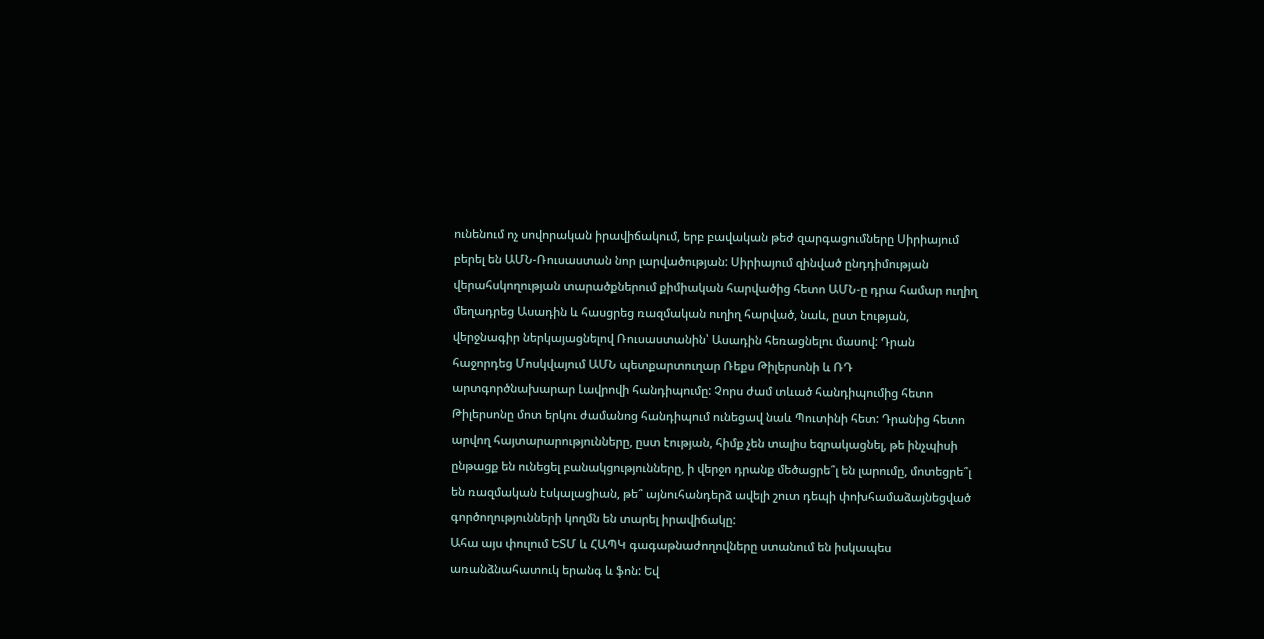ունենում ոչ սովորական իրավիճակում, երբ բավական թեժ զարգացումները Սիրիայում բերել են ԱՄՆ-Ռուսաստան նոր լարվածության: Սիրիայում զինված ընդդիմության վերահսկողության տարածքներում քիմիական հարվածից հետո ԱՄՆ-ը դրա համար ուղիղ մեղադրեց Ասադին և հասցրեց ռազմական ուղիղ հարված, նաև, ըստ էության, վերջնագիր ներկայացնելով Ռուսաստանին՝ Ասադին հեռացնելու մասով: Դրան հաջորդեց Մոսկվայում ԱՄՆ պետքարտուղար Ռեքս Թիլերսոնի և ՌԴ արտգործնախարար Լավրովի հանդիպումը: Չորս ժամ տևած հանդիպումից հետո Թիլերսոնը մոտ երկու ժամանոց հանդիպում ունեցավ նաև Պուտինի հետ: Դրանից հետո արվող հայտարարությունները, ըստ էության, հիմք չեն տալիս եզրակացնել, թե ինչպիսի ընթացք են ունեցել բանակցությունները, ի վերջո դրանք մեծացրե՞լ են լարումը, մոտեցրե՞լ են ռազմական էսկալացիան, թե՞ այնուհանդերձ ավելի շուտ դեպի փոխհամաձայնեցված գործողությունների կողմն են տարել իրավիճակը:
Ահա այս փուլում ԵՏՄ և ՀԱՊԿ գագաթնաժողովները ստանում են իսկապես առանձնահատուկ երանգ և ֆոն: Եվ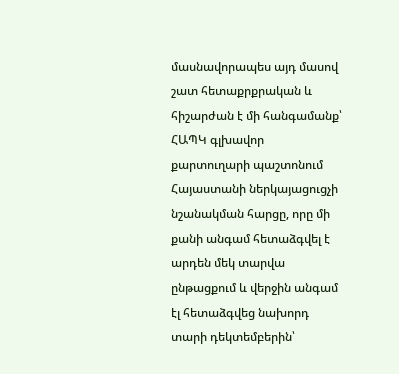մասնավորապես այդ մասով շատ հետաքրքրական և հիշարժան է մի հանգամանք՝ ՀԱՊԿ գլխավոր քարտուղարի պաշտոնում Հայաստանի ներկայացուցչի նշանակման հարցը, որը մի քանի անգամ հետաձգվել է արդեն մեկ տարվա ընթացքում և վերջին անգամ էլ հետաձգվեց նախորդ տարի դեկտեմբերին՝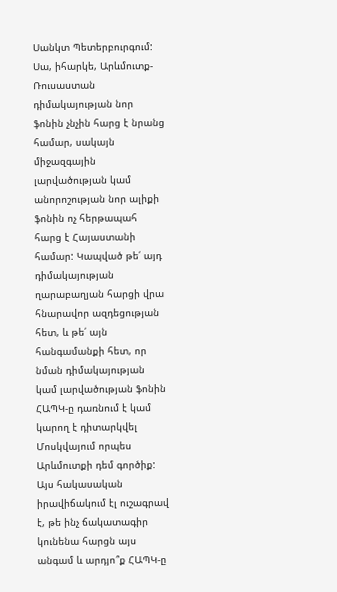Սանկտ Պետերբուրգում: Սա, իհարկե, Արևմուտք-Ռուսաստան դիմակայության նոր ֆոնին չնչին հարց է նրանց համար, սակայն միջազգային լարվածության կամ անորոշության նոր ալիքի ֆոնին ոչ հերթապահ հարց է Հայաստանի համար: Կապված թե՛ այդ դիմակայության ղարաբաղյան հարցի վրա հնարավոր ազդեցության հետ, և թե՛ այն հանգամանքի հետ, որ նման դիմակայության կամ լարվածության ֆոնին ՀԱՊԿ-ը դառնում է կամ կարող է դիտարկվել Մոսկվայում որպես Արևմուտքի դեմ գործիք:
Այս հակասական իրավիճակում էլ ուշագրավ է, թե ինչ ճակատագիր կունենա հարցն այս անգամ և արդյո՞ք ՀԱՊԿ-ը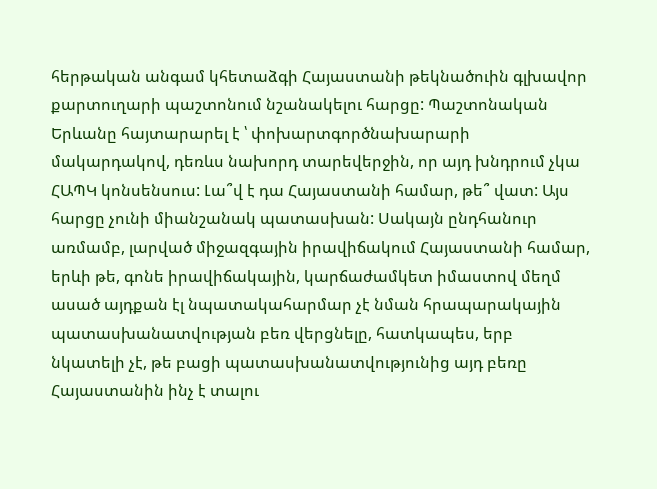հերթական անգամ կհետաձգի Հայաստանի թեկնածուին գլխավոր քարտուղարի պաշտոնում նշանակելու հարցը: Պաշտոնական Երևանը հայտարարել է ՝ փոխարտգործնախարարի մակարդակով, դեռևս նախորդ տարեվերջին, որ այդ խնդրում չկա ՀԱՊԿ կոնսենսուս: Լա՞վ է դա Հայաստանի համար, թե՞ վատ: Այս հարցը չունի միանշանակ պատասխան: Սակայն ընդհանուր առմամբ, լարված միջազգային իրավիճակում Հայաստանի համար, երևի թե, գոնե իրավիճակային, կարճաժամկետ իմաստով մեղմ ասած այդքան էլ նպատակահարմար չէ նման հրապարակային պատասխանատվության բեռ վերցնելը, հատկապես, երբ նկատելի չէ, թե բացի պատասխանատվությունից այդ բեռը Հայաստանին ինչ է տալու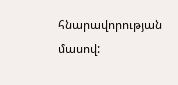հնարավորության մասով: